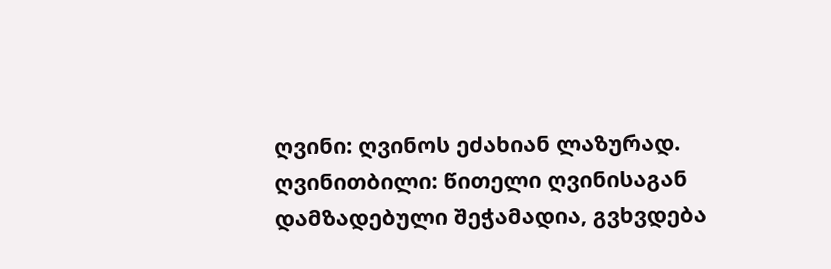ღვინი: ღვინოს ეძახიან ლაზურად.
ღვინითბილი: წითელი ღვინისაგან დამზადებული შეჭამადია, გვხვდება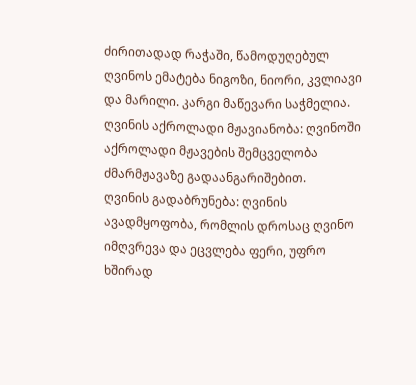ძირითადად რაჭაში, წამოდუღებულ ღვინოს ემატება ნიგოზი, ნიორი, კვლიავი და მარილი. კარგი მაწევარი საჭმელია.
ღვინის აქროლადი მჟავიანობა: ღვინოში აქროლადი მჟავების შემცველობა ძმარმჟავაზე გადაანგარიშებით.
ღვინის გადაბრუნება: ღვინის ავადმყოფობა, რომლის დროსაც ღვინო იმღვრევა და ეცვლება ფერი, უფრო ხშირად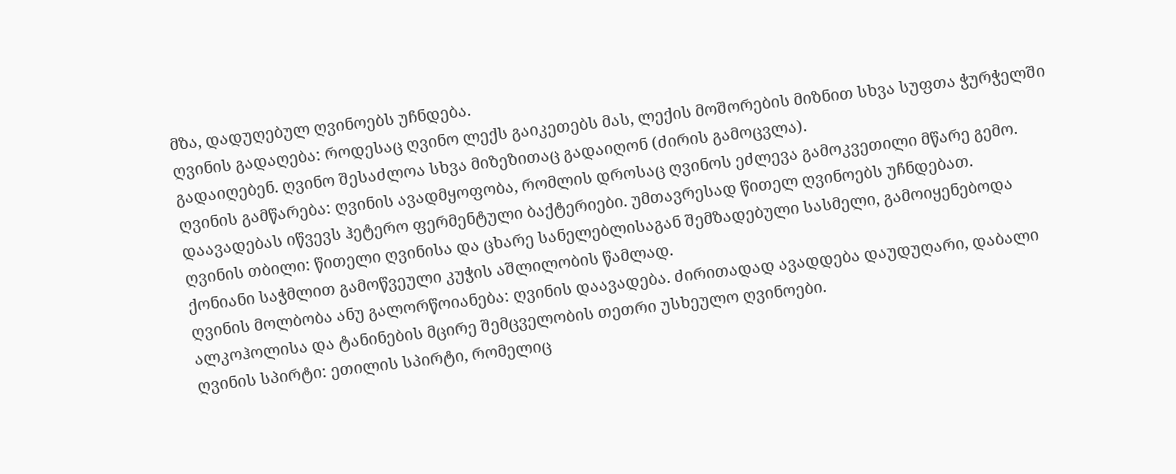მზა, დადუღებულ ღვინოებს უჩნდება.
ღვინის გადაღება: როდესაც ღვინო ლექს გაიკეთებს მას, ლექის მოშორების მიზნით სხვა სუფთა ჭურჭელში გადაიღებენ. ღვინო შესაძლოა სხვა მიზეზითაც გადაიღონ (ძირის გამოცვლა).
ღვინის გამწარება: ღვინის ავადმყოფობა, რომლის დროსაც ღვინოს ეძლევა გამოკვეთილი მწარე გემო. დაავადებას იწვევს ჰეტერო ფერმენტული ბაქტერიები. უმთავრესად წითელ ღვინოებს უჩნდებათ.
ღვინის თბილი: წითელი ღვინისა და ცხარე სანელებლისაგან შემზადებული სასმელი, გამოიყენებოდა ქონიანი საჭმლით გამოწვეული კუჭის აშლილობის წამლად.
ღვინის მოლბობა ანუ გალორწოიანება: ღვინის დაავადება. ძირითადად ავადდება დაუდუღარი, დაბალი ალკოჰოლისა და ტანინების მცირე შემცველობის თეთრი უსხეულო ღვინოები.
ღვინის სპირტი: ეთილის სპირტი, რომელიც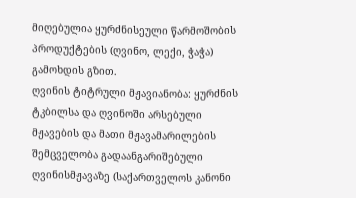მიღებულია ყურძნისეული წარმოშობის პროდუქტების (ღვინო, ლექი, ჭაჭა) გამოხდის გზით.
ღვინის ტიტრული მჟავიანობა: ყურძნის ტკბილსა და ღვინოში არსებული მჟავების და მათი მჟავამარილების შემცველობა გადაანგარიშებული ღვინისმჟავაზე (საქართველოს კანონი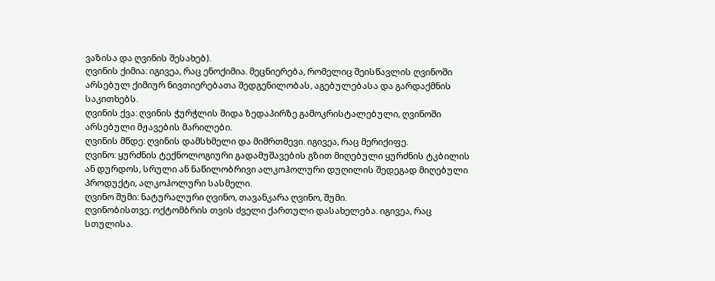ვაზისა და ღვინის შესახებ).
ღვინის ქიმია: იგივეა, რაც ენოქიმია. მეცნიერება, რომელიც შეისწავლის ღვინოში არსებულ ქიმიურ ნივთიერებათა შედგენილობას, აგებულებასა და გარდაქმნის საკითხებს.
ღვინის ქვა: ღვინის ჭურჭლის შიდა ზედაპირზე გამოკრისტალებული, ღვინოში არსებული მჟავების მარილები.
ღვინის მწდე: ღვინის დამსხმელი და მიმრთმევი. იგივეა, რაც მერიქიფე.
ღვინო: ყურძნის ტექნოლოგიური გადამუშავების გზით მიღებული ყურძნის ტკბილის ან დურდოს, სრული ან ნაწილობრივი ალკოჰოლური დუღილის შედეგად მიღებული პროდუქტი, ალკოჰოლური სასმელი.
ღვინო შუმი: ნატურალური ღვინო, თავანკარა ღვინო, შუმი.
ღვინობისთვე: ოქტომბრის თვის ძველი ქართული დასახელება. იგივეა, რაც სთულისა.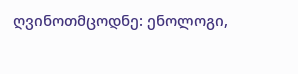ღვინოთმცოდნე: ენოლოგი,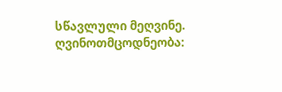სწავლული მეღვინე.
ღვინოთმცოდნეობა: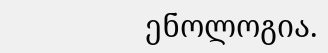ენოლოგია.